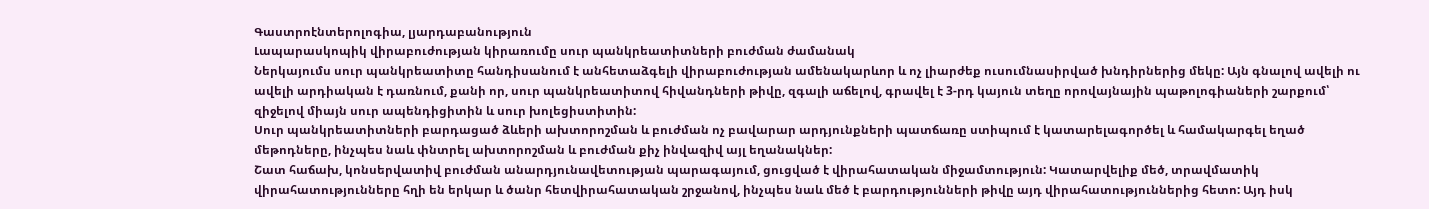Գաստրոէնտերոլոգիա, լյարդաբանություն
Լապարասկոպիկ վիրաբուժության կիրառումը սուր պանկրեատիտների բուժման ժամանակ
Ներկայումս սուր պանկրեատիտը հանդիսանում է անհետաձգելի վիրաբուժության ամենակարևոր և ոչ լիարժեք ուսումնասիրված խնդիրներից մեկը: Այն գնալով ավելի ու ավելի արդիական է դառնում, քանի որ, սուր պանկրեատիտով հիվանդների թիվը, զգալի աճելով, գրավել է 3-րդ կայուն տեղը որովայնային պաթոլոգիաների շարքում՝ զիջելով միայն սուր ապենդիցիտին և սուր խոլեցիստիտին:
Սուր պանկրեատիտների բարդացած ձևերի ախտորոշման և բուժման ոչ բավարար արդյունքների պատճառը ստիպում է կատարելագործել և համակարգել եղած մեթոդները, ինչպես նաև փնտրել ախտորոշման և բուժման քիչ ինվազիվ այլ եղանակներ:
Շատ հաճախ, կոնսերվատիվ բուժման անարդյունավետության պարագայում, ցուցված է վիրահատական միջամտություն: Կատարվելիք մեծ, տրավմատիկ վիրահատությունները հղի են երկար և ծանր հետվիրահատական շրջանով, ինչպես նաև մեծ է բարդությունների թիվը այդ վիրահատություններից հետո: Այդ իսկ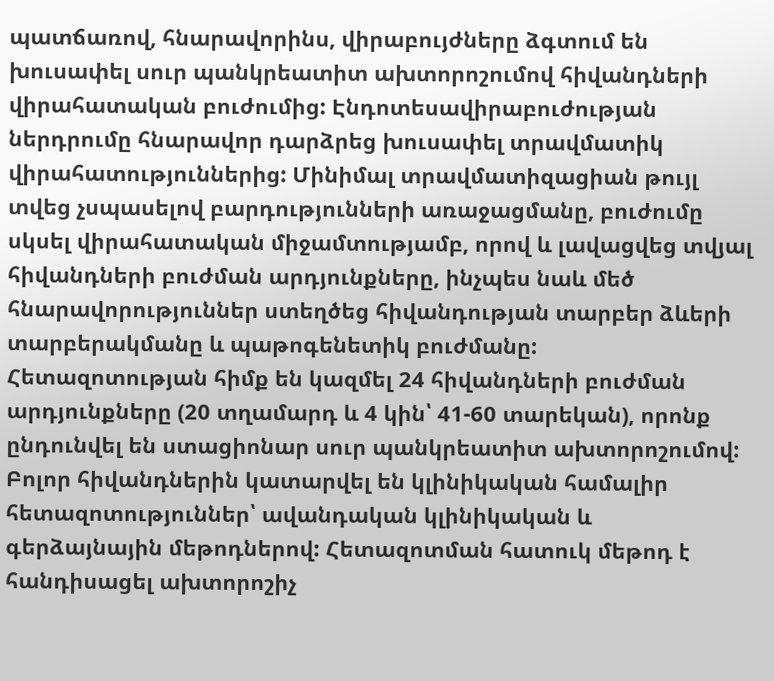պատճառով, հնարավորինս, վիրաբույժները ձգտում են խուսափել սուր պանկրեատիտ ախտորոշումով հիվանդների վիրահատական բուժումից: Էնդոտեսավիրաբուժության ներդրումը հնարավոր դարձրեց խուսափել տրավմատիկ վիրահատություններից: Մինիմալ տրավմատիզացիան թույլ տվեց չսպասելով բարդությունների առաջացմանը, բուժումը սկսել վիրահատական միջամտությամբ, որով և լավացվեց տվյալ հիվանդների բուժման արդյունքները, ինչպես նաև մեծ հնարավորություններ ստեղծեց հիվանդության տարբեր ձևերի տարբերակմանը և պաթոգենետիկ բուժմանը:
Հետազոտության հիմք են կազմել 24 հիվանդների բուժման արդյունքները (20 տղամարդ և 4 կին՝ 41-60 տարեկան), որոնք ընդունվել են ստացիոնար սուր պանկրեատիտ ախտորոշումով: Բոլոր հիվանդներին կատարվել են կլինիկական համալիր հետազոտություններ՝ ավանդական կլինիկական և գերձայնային մեթոդներով: Հետազոտման հատուկ մեթոդ է հանդիսացել ախտորոշիչ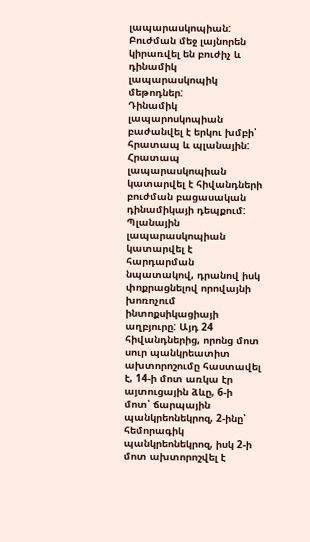լապարասկոպիան: Բուժման մեջ լայնորեն կիրառվել են բուժիչ և դինամիկ լապարասկոպիկ մեթոդներ:
Դինամիկ լապարոսկոպիան բաժանվել է երկու խմբի՝ հրատապ և պլանային: Հրատապ լապարասկոպիան կատարվել է հիվանդների բուժման բացասական դինամիկայի դեպքում: Պլանային լապարասկոպիան կատարվել է հարդարման նպատակով, դրանով իսկ փոքրացնելով որովայնի խոռոչում ինտոքսիկացիայի աղբյուրը: Այդ 24 հիվանդներից, որոնց մոտ սուր պանկրեատիտ ախտորոշումը հաստավել է, 14-ի մոտ առկա էր այտուցային ձևը, 6-ի մոտ՝ ճարպային պանկրեոնեկրոզ, 2-ինը՝ հեմորագիկ պանկրեոնեկրոզ, իսկ 2-ի մոտ ախտորոշվել է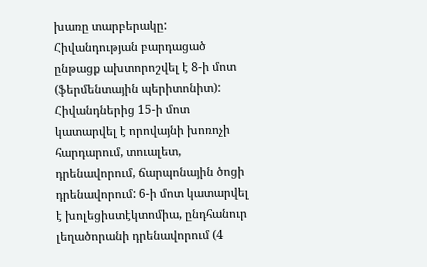խառը տարբերակը: Հիվանդության բարդացած ընթացք ախտորոշվել է 8-ի մոտ (ֆերմենտային պերիտոնիտ):
Հիվանդներից 15-ի մոտ կատարվել է որովայնի խոռոչի հարդարում, տուալետ, դրենավորում, ճարպոնային ծոցի դրենավորում: 6-ի մոտ կատարվել է խոլեցիստէկտոմիա, ընդհանուր լեղածորանի դրենավորում (4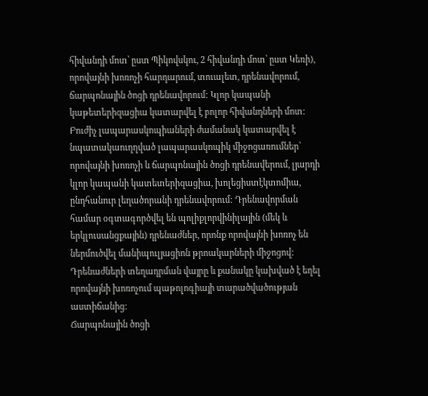հիվանդի մոտ՝ ըստ Պիկովսկու, 2 հիվանդի մոտ՝ ըստ Կեռի), որովայնի խոռոչի հարդարում, տուալետ, դրենավորում, ճարպոնային ծոցի դրենավորում: Կլոր կապանի կաթետերիզացիա կատարվել է բոլոր հիվանդների մոտ:
Բուժիչ լապարասկոպիաների ժամանակ կատարվել է նպատակաուղղված լապարասկոպիկ միջոցառումներ՝ որովայնի խոռոչի և ճարպոնային ծոցի դրենավերում, լյարդի կլոր կապանի կատետերիզացիա, խոլեցիստէկտոմիա, ընդհանուր լեղածորանի դրենավորում: Դրենավորման համար օգտագործվել են պոլիքլորվինիլային (մեկ և երկլուսանցքային) դրենաժներ, որոնք որովայնի խոռոչ են ներմուծվել մանիպուլյացիոն թրոակարների միջոցով: Դրենաժների տեղադրման վայրը և քանակը կախված է եղել որովայնի խոռոչում պաթոլոգիայի տարածվածության աստիճանից:
Ճարպոնային ծոցի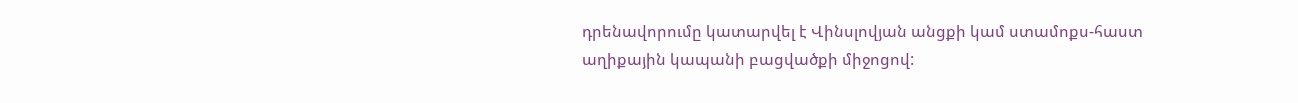դրենավորումը կատարվել է Վինսլովյան անցքի կամ ստամոքս-հաստ աղիքային կապանի բացվածքի միջոցով: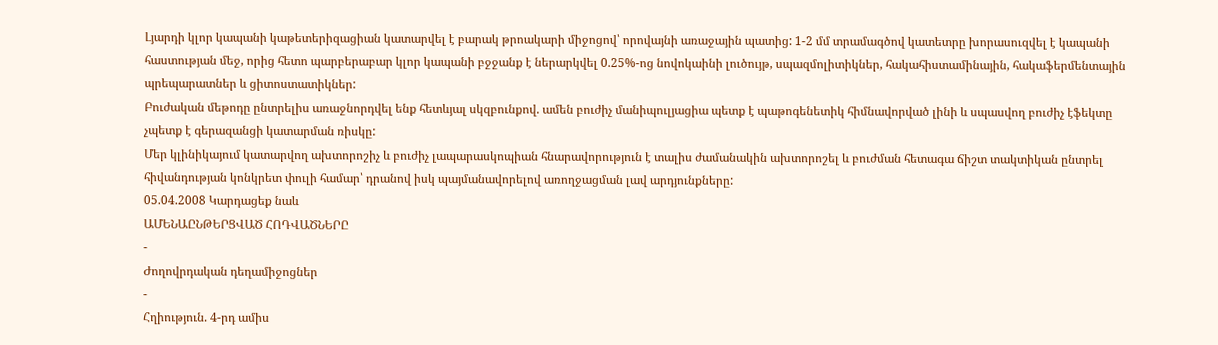Լյարդի կլոր կապանի կաթետերիզացիան կատարվել է բարակ թրոակարի միջոցով՝ որովայնի առաջային պատից: 1-2 մմ տրամագծով կատետրը խորասուզվել է կապանի հաստության մեջ, որից հետո պարբերաբար կլոր կապանի բջջանք է ներարկվել 0.25%-ոց նովոկաինի լուծույթ, սպազմոլիտիկներ, հակահիստամինային, հակաֆերմենտային պրեպարատներ և ցիտոստատիկներ:
Բուժական մեթոդը ընտրելիս առաջնորդվել ենք հետևյալ սկզբունքով. ամեն բուժիչ մանիպուլյացիա պետք է պաթոգենետիկ հիմնավորված լինի և սպասվող բուժիչ էֆեկտը չպետք է գերազանցի կատարման ռիսկը:
Մեր կլինիկայում կատարվող ախտորոշիչ և բուժիչ լապարասկոպիան հնարավորություն է տալիս ժամանակին ախտորոշել և բուժման հետագա ճիշտ տակտիկան ընտրել հիվանդության կոնկրետ փուլի համար՝ դրանով իսկ պայմանավորելով առողջացման լավ արդյունքները:
05.04.2008 Կարդացեք նաև
ԱՄԵՆԱԸՆԹԵՐՑՎԱԾ ՀՈԴՎԱԾՆԵՐԸ
-
Ժողովրդական դեղամիջոցներ
-
Հղիություն. 4-րդ ամիս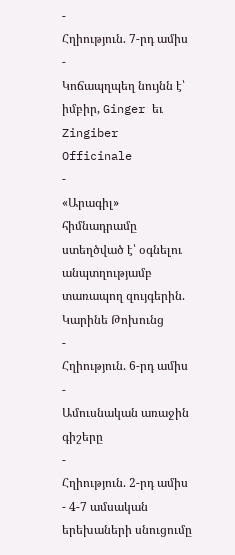-
Հղիություն. 7-րդ ամիս
-
Կոճապղպեղ նույնն է՝ իմբիր, Ginger եւ Zingiber Officinale
-
«Արագիլ» հիմնադրամը ստեղծված է՝ օգնելու անպտղությամբ տառապող զույգերին. Կարինե Թոխունց
-
Հղիություն. 6-րդ ամիս
-
Ամուսնական առաջին գիշերը
-
Հղիություն. 2-րդ ամիս
- 4-7 ամսական երեխաների սնուցումը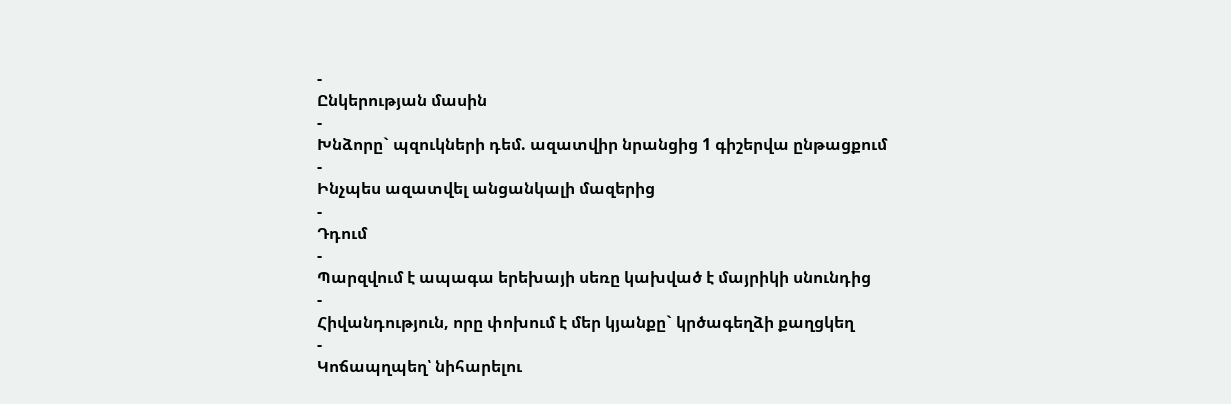-
Ընկերության մասին
-
Խնձորը` պզուկների դեմ. ազատվիր նրանցից 1 գիշերվա ընթացքում
-
Ինչպես ազատվել անցանկալի մազերից
-
Դդում
-
Պարզվում է ապագա երեխայի սեռը կախված է մայրիկի սնունդից
-
Հիվանդություն, որը փոխում է մեր կյանքը` կրծագեղձի քաղցկեղ
-
Կոճապղպեղ՝ նիհարելու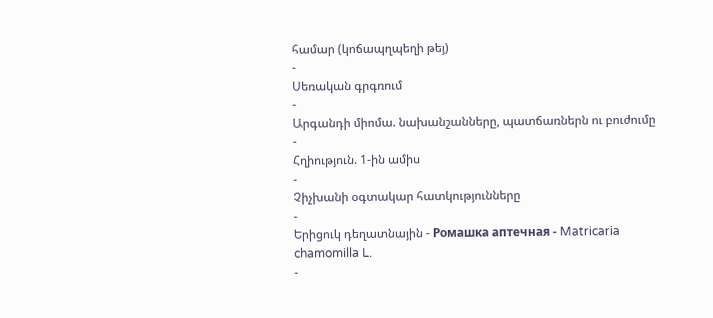համար (կոճապղպեղի թեյ)
-
Սեռական գրգռում
-
Արգանդի միոմա. նախանշանները, պատճառներն ու բուժումը
-
Հղիություն. 1-ին ամիս
-
Չիչխանի օգտակար հատկությունները
-
Երիցուկ դեղատնային - Ромашка аптечная - Matricaria chamomilla L.
-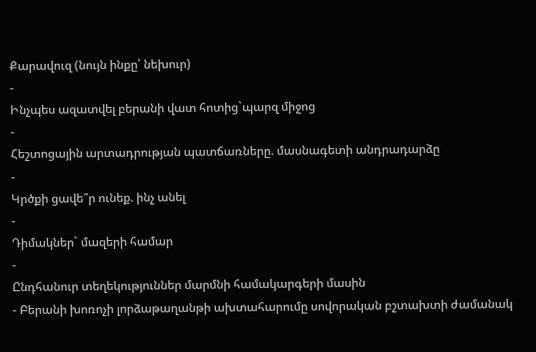Քարավուզ (նույն ինքը՝ նեխուր)
-
Ինչպես ազատվել բերանի վատ հոտից`պարզ միջոց
-
Հեշտոցային արտադրության պատճառները. մասնագետի անդրադարձը
-
Կրծքի ցավե՞ր ունեք. ինչ անել
-
Դիմակներ` մազերի համար
-
Ընդհանուր տեղեկություններ մարմնի համակարգերի մասին
- Բերանի խոռոչի լորձաթաղանթի ախտահարումը սովորական բշտախտի ժամանակ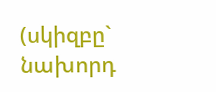(սկիզբը` նախորդ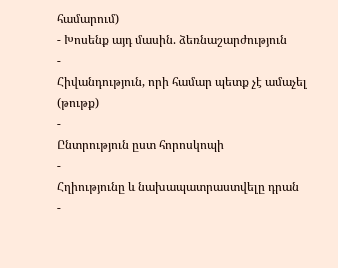համարում)
- Խոսենք այդ մասին. ձեռնաշարժություն
-
Հիվանդություն, որի համար պետք չէ ամաչել (թութք)
-
Ընտրություն ըստ հորոսկոպի
-
Հղիությունը և նախապատրաստվելը դրան
-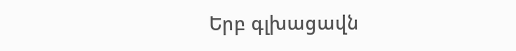Երբ գլխացավն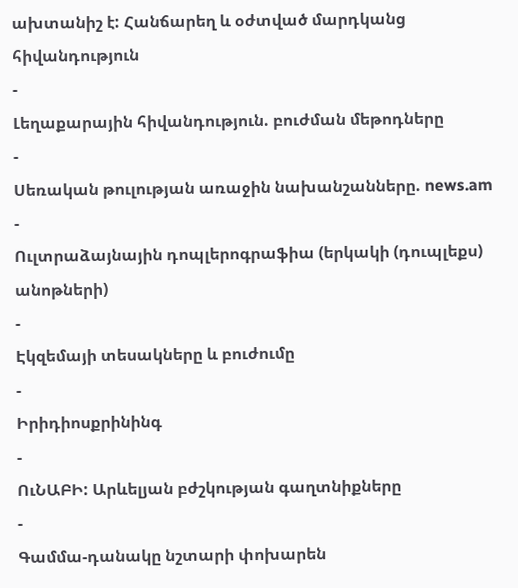ախտանիշ է: Հանճարեղ և օժտված մարդկանց հիվանդություն
-
Լեղաքարային հիվանդություն. բուժման մեթոդները
-
Սեռական թուլության առաջին նախանշանները. news.am
-
Ուլտրաձայնային դոպլերոգրաֆիա (երկակի (դուպլեքս) անոթների)
-
Էկզեմայի տեսակները և բուժումը
-
Իրիդիոսքրինինգ
-
ՈւՆԱԲԻ: Արևելյան բժշկության գաղտնիքները
-
Գամմա-դանակը նշտարի փոխարեն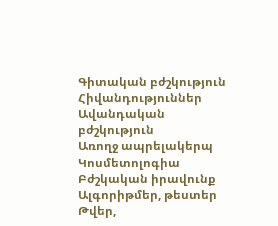Գիտական բժշկություն
Հիվանդություններ
Ավանդական բժշկություն
Առողջ ապրելակերպ
Կոսմետոլոգիա
Բժշկական իրավունք
Ալգորիթմեր, թեստեր
Թվեր,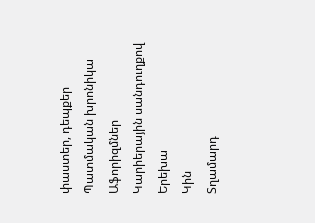փաստեր, դեպքեր
Պատմական խրոնիկա
Աֆորիզմներ
Կարիերային սանդուղքով
Երեխա
Կին
Տղամարդ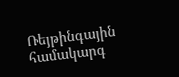Ռեյթինգային համակարգ